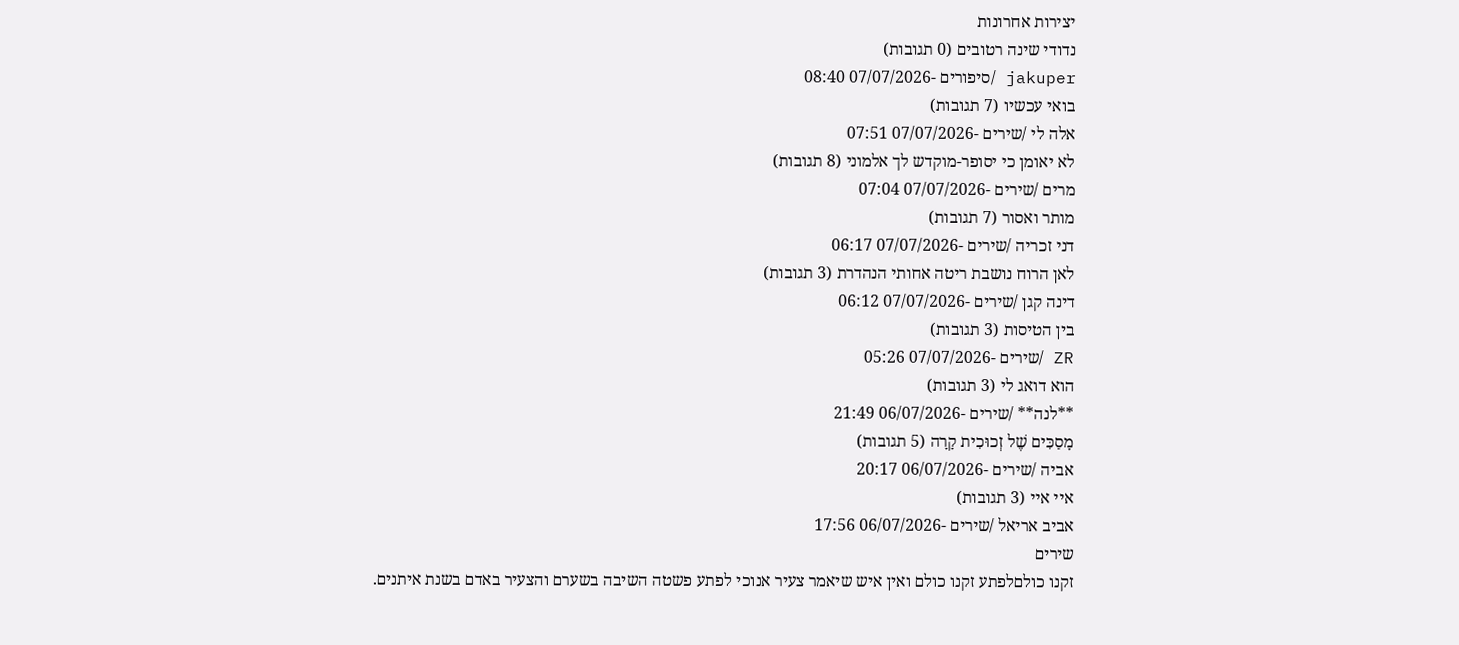יצירות אחרונות
נדודי שינה רטובים (0 תגובות)
jakuper /סיפורים -07/07/2026 08:40
בואי עכשיו (7 תגובות)
אלה לי /שירים -07/07/2026 07:51
לא יאומן כי יסופר-מוקדש לך אלמוני (8 תגובות)
מרים /שירים -07/07/2026 07:04
מותר ואסור (7 תגובות)
דני זכריה /שירים -07/07/2026 06:17
לאן הרוח נושבת ריטה אחותי הנהדרת (3 תגובות)
דינה קגן /שירים -07/07/2026 06:12
בין הטיסות (3 תגובות)
ZR /שירים -07/07/2026 05:26
הוא דואג לי (3 תגובות)
**לנה** /שירים -06/07/2026 21:49
מָסַכִּים שֶׁל זְכוּכִית קָרָה (5 תגובות)
אביה /שירים -06/07/2026 20:17
איי איי (3 תגובות)
אביב אריאל /שירים -06/07/2026 17:56
שירים
זקנו כולםלפתע זקנו כולם ואין איש שיאמר צעיר אנוכי לפתע פשטה השיבה בשערם והצעיר באדם בשנת איתנים.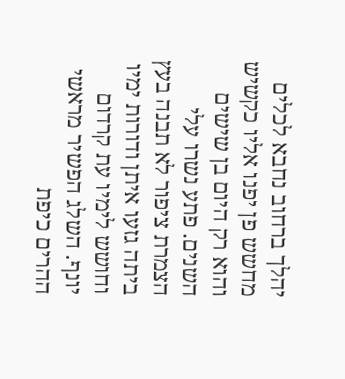יהלך ברחוב נחבא לכלים מחשש פן יפנו אליו כקשיש והוא רק היום בן שישים השנים. פתע נשרו עלי הצמרת ציפור לא תבנה בעץ ביתה גזעו איתן ודורות ימיו וחושש לימיו עת קרדום יונף. השלג הפשיר מראשי ההרים כיפת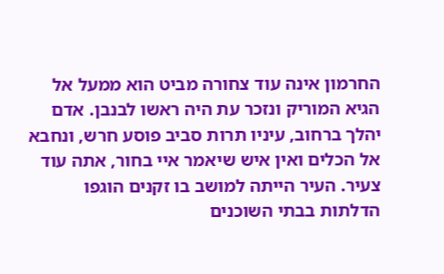החרמון אינה עוד צחורה מביט הוא ממעל אל הגיא המוריק ונזכר עת היה ראשו לבנבן. אדם יהלך ברחוב, עיניו תרות סביב פוסע חרש, ונחבא אל הכלים ואין איש שיאמר איי בחור, אתה עוד צעיר. העיר הייתה למושב בו זקנים הוגפו הדלתות בבתי השוכנים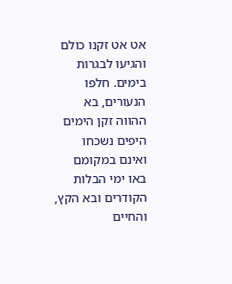אט אט זקנו כולם והגיעו לבגרות בימים. חלפו הנעורים, בא ההווה זקן הימים היפים נשכחו ואינם במקומם באו ימי הבלות הקודרים ובא הקץ, והחיים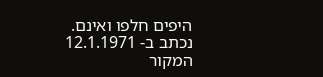היפים חלפו ואינם.
נכתב ב- 12.1.1971
המקור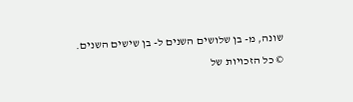שונה, מ- בן שלושים השנים ל- בן שישים השנים.
© כל הזכויות של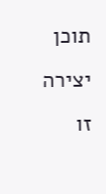תוכן יצירה זו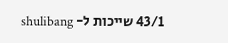43/1 שייכות ל- shulibang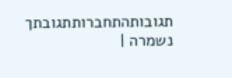תגובותהתחברותתגובתך נשמרה |